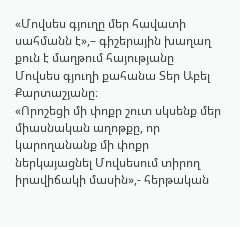«Մովսես գյուղը մեր հավատի սահմանն է»,– գիշերային խաղաղ քուն է մաղթում հայությանը Մովսես գյուղի քահանա Տեր Աբել Քարտաշյանը։
«Որոշեցի մի փոքր շուտ սկսենք մեր միասնական աղոթքը, որ կարողանանք մի փոքր ներկայացնել Մովսեսում տիրող իրավիճակի մասին»,- հերթական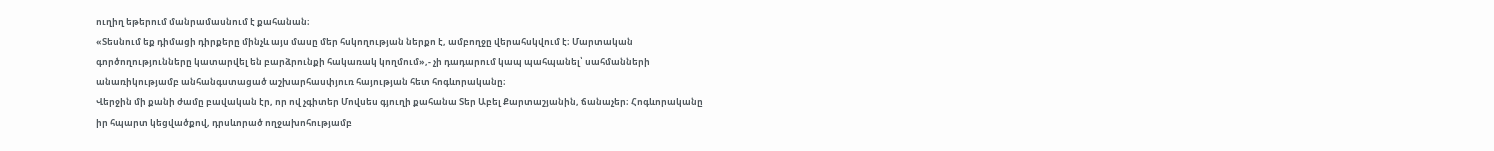ուղիղ եթերում մանրամասնում է քահանան։
«Տեսնում եք դիմացի դիրքերը մինչև այս մասը մեր հսկողության ներքո է, ամբողջը վերահսկվում է։ Մարտական գործողությունները կատարվել են բարձրունքի հակառակ կողմում»,- չի դադարում կապ պահպանել՝ սահմանների անառիկությամբ անհանգստացած աշխարհասփյուռ հայության հետ հոգևորականը։
Վերջին մի քանի ժամը բավական էր, որ ով չգիտեր Մովսես գյուղի քահանա Տեր Աբել Քարտաշյանին, ճանաչեր։ Հոգևորականը իր հպարտ կեցվածքով, դրսևորած ողջախոհությամբ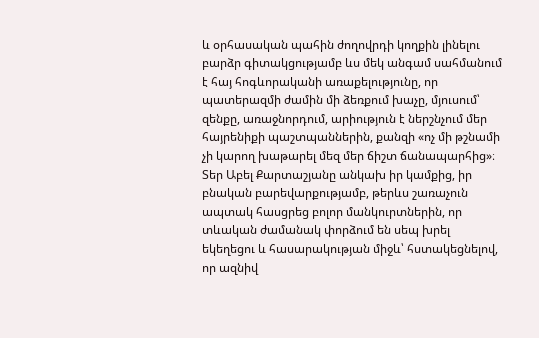և օրհասական պահին ժողովրդի կողքին լինելու բարձր գիտակցությամբ ևս մեկ անգամ սահմանում է հայ հոգևորականի առաքելությունը, որ պատերազմի ժամին մի ձեռքում խաչը, մյուսում՝ զենքը, առաջնորդում, արիություն է ներշնչում մեր հայրենիքի պաշտպաններին, քանզի «ոչ մի թշնամի չի կարող խաթարել մեզ մեր ճիշտ ճանապարհից»։
Տեր Աբել Քարտաշյանը անկախ իր կամքից, իր բնական բարեվարքությամբ, թերևս շառաչուն ապտակ հասցրեց բոլոր մանկուրտներին, որ տևական ժամանակ փորձում են սեպ խրել եկեղեցու և հասարակության միջև՝ հստակեցնելով, որ ազնիվ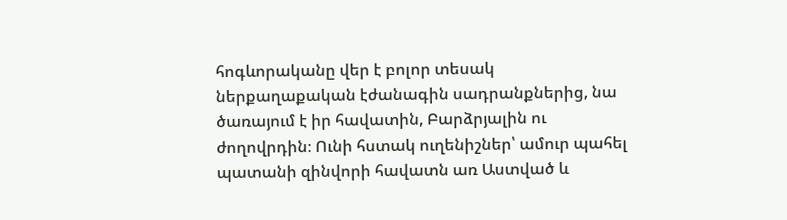հոգևորականը վեր է բոլոր տեսակ ներքաղաքական էժանագին սադրանքներից, նա ծառայում է իր հավատին, Բարձրյալին ու ժողովրդին։ Ունի հստակ ուղենիշներ՝ ամուր պահել պատանի զինվորի հավատն առ Աստված և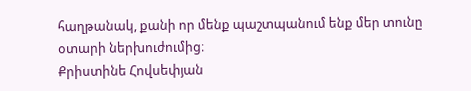հաղթանակ, քանի որ մենք պաշտպանում ենք մեր տունը օտարի ներխուժումից։
Քրիստինե Հովսեփյան